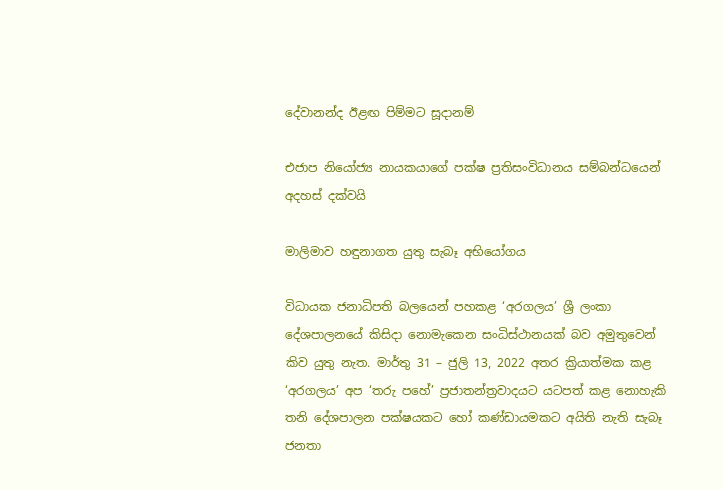දේවානන්ද ඊළඟ පිම්මට සූදානම්

එජාප නියෝජ්‍ය නායකයාගේ පක්ෂ ප්‍රතිසංවිධානය සම්බන්ධයෙන් අදහස් දක්වයි

මාලිමාව හඳුනාගත යුතු සැබෑ අභියෝගය

විධායක ජනාධිපති බලයෙන් පහකළ ‘අරගලය’ ශ්‍රී ලංකා දේශපාලනයේ කිසිදා නොමැකෙන සංධිස්ථානයක් බව අමුතුවෙන් කිව යුතු නැත. මාර්තු 31 – ජුලි 13, 2022 අතර ක්‍රියාත්මක කළ ‘අරගලය’ අප ‘තරු පහේ’ ප්‍රජාතන්ත්‍රවාදයට යටපත් කළ නොහැකි තනි දේශපාලන පක්ෂයකට හෝ කණ්ඩායමකට අයිති නැති සැබෑ ජනතා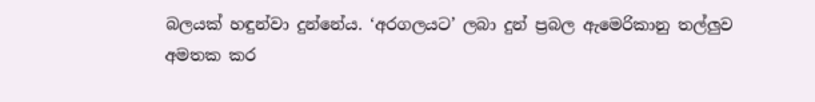බලයක් හඳුන්වා දුන්නේය. ‘අරගලයට’ ලබා දුන් ප්‍රබල ඇමෙරිකානු තල්ලුව අමතක කර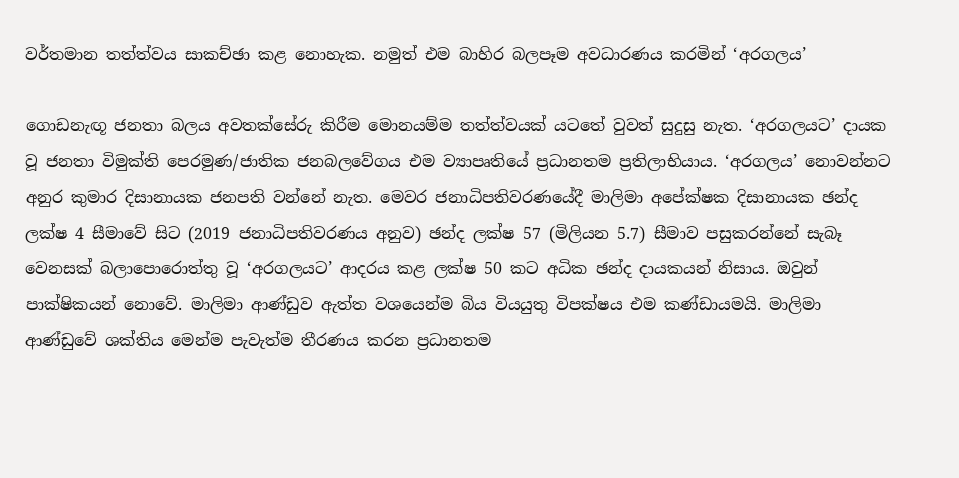වර්තමාන තත්ත්වය සාකච්ඡා කළ නොහැක. නමුත් එම බාහිර බලපෑම අවධාරණය කරමින් ‘අරගලය’

ගොඩනැඟූ ජනතා බලය අවතක්සේරු කිරීම මොනයම්ම තත්ත්වයක් යටතේ වුවත් සුදුසු නැත. ‘අරගලයට’ දායක වූ ජනතා විමුක්ති පෙරමුණ/ජාතික ජනබලවේගය එම ව්‍යාපෘතියේ ප්‍රධානතම ප්‍රතිලාභියාය. ‘අරගලය’ නොවන්නට අනුර කුමාර දිසානායක ජනපති වන්නේ නැත. මෙවර ජනාධිපතිවරණයේදී මාලිමා අපේක්ෂක දිසානායක ඡන්ද ලක්ෂ 4 සීමාවේ සිට (2019 ජනාධිපතිවරණය අනුව) ඡන්ද ලක්ෂ 57 (මිලියන 5.7) සීමාව පසුකරන්නේ සැබෑ වෙනසක් බලාපොරොත්තු වූ ‘අරගලයට’ ආදරය කළ ලක්ෂ 50 කට අධික ඡන්ද දායකයන් නිසාය. ඔවුන් පාක්ෂිකයන් නොවේ. මාලිමා ආණ්ඩුව ඇත්ත වශයෙන්ම බිය වියයුතු විපක්ෂය එම කණ්ඩායමයි. මාලිමා ආණ්ඩුවේ ශක්තිය මෙන්ම පැවැත්ම තීරණය කරන ප්‍රධානතම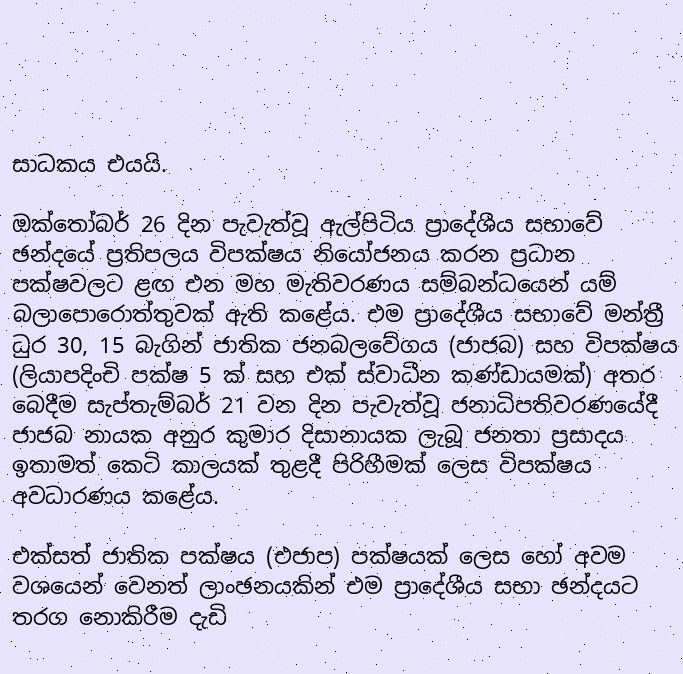සාධකය එයයි.

ඔක්තෝබර් 26 දින පැවැත්වූ ඇල්පිටිය ප්‍රාදේශීය සභාවේ ඡන්දයේ ප්‍රතිපලය විපක්ෂය නියෝජනය කරන ප්‍රධාන පක්ෂවලට ළඟ එන මහ මැතිවරණය සම්බන්ධයෙන් යම් බලාපොරොත්තුවක් ඇති කළේය. එම ප්‍රාදේශීය සභාවේ මන්ත්‍රී ධුර 30, 15 බැගින් ජාතික ජනබලවේගය (ජාජබ) සහ විපක්ෂය (ලියාපදිංචි පක්ෂ 5 ක් සහ එක් ස්වාධීන කණ්ඩායමක්) අතර බෙදීම සැප්තැම්බර් 21 වන දින පැවැත්වූ ජනාධිපතිවරණයේදී ජාජබ නායක අනුර කුමාර දිසානායක ලැබූ ජනතා ප්‍රසාදය ඉතාමත් කෙටි කාලයක් තුළදී පිරිහීමක් ලෙස විපක්ෂය අවධාරණය කළේය.

එක්සත් ජාතික පක්ෂය (එජාප) පක්ෂයක් ලෙස හෝ අවම වශයෙන් වෙනත් ලාංඡනයකින් එම ප්‍රාදේශීය සභා ඡන්දයට තරග නොකිරීම දැඩි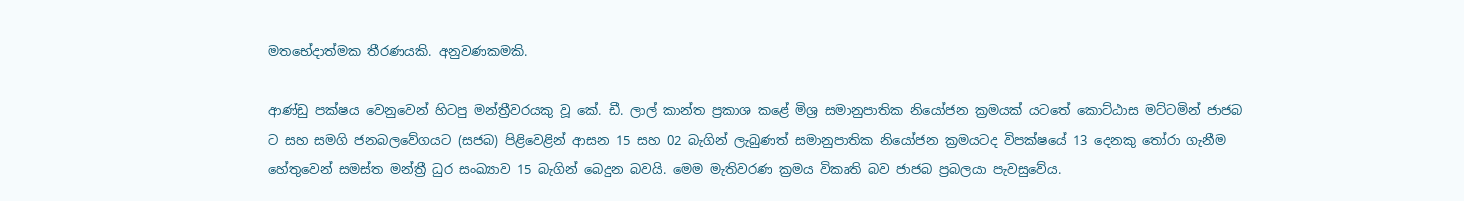මතභේදාත්මක තීරණයකි. අනුවණකමකි.

ආණ්ඩු පක්ෂය වෙනුවෙන් හිටපු මන්ත්‍රීවරයකු වූ කේ. ඩී. ලාල් කාන්ත ප්‍රකාශ කළේ මිශ්‍ර සමානුපාතික නියෝජන ක්‍රමයක් යටතේ කොට්ඨාස මට්ටමින් ජාජබ ට සහ සමගි ජනබලවේගයට (සජබ) පිළිවෙළින් ආසන 15 සහ 02 බැගින් ලැබුණත් සමානුපාතික නියෝජන ක්‍රමයටද විපක්ෂයේ 13 දෙනකු තෝරා ගැනීම හේතුවෙන් සමස්ත මන්ත්‍රී ධුර සංඛ්‍යාව 15 බැගින් බෙදුන බවයි. මෙම මැතිවරණ ක්‍රමය විකෘති බව ජාජබ ප්‍රබලයා පැවසුවේය.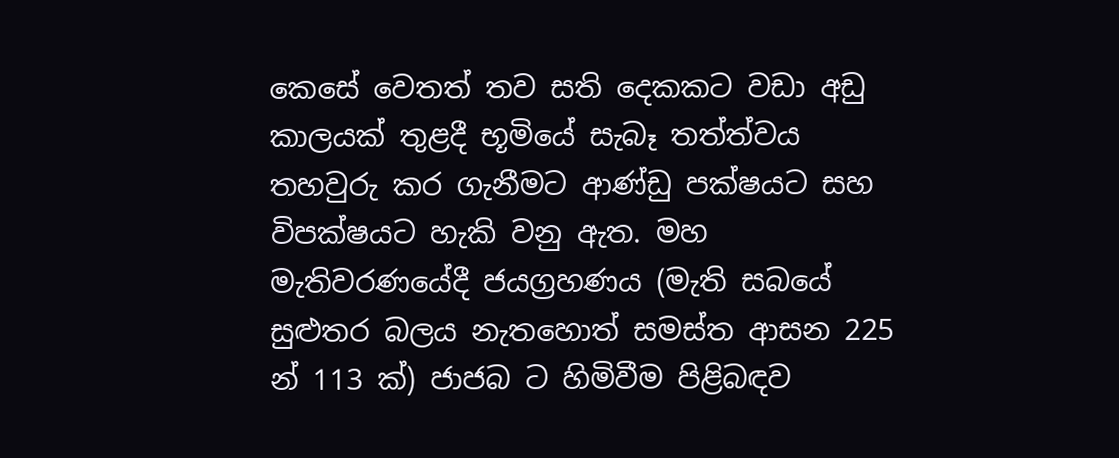කෙසේ වෙතත් තව සති දෙකකට වඩා අඩු කාලයක් තුළදී භූමියේ සැබෑ තත්ත්වය තහවුරු කර ගැනීමට ආණ්ඩු පක්ෂයට සහ විපක්ෂයට හැකි වනු ඇත. මහ මැතිවරණයේදී ජයග්‍රහණය (මැති සබයේ සුළුතර බලය නැතහොත් සමස්ත ආසන 225 න් 113 ක්) ජාජබ ට හිමිවීම පිළිබඳව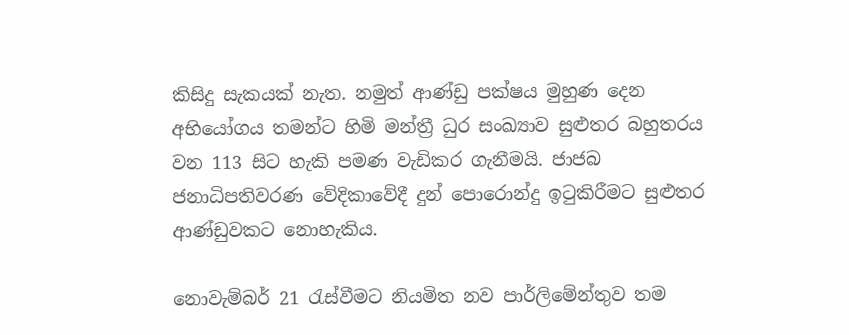කිසිදු සැකයක් නැත. නමුත් ආණ්ඩු පක්ෂය මුහුණ දෙන අභියෝගය තමන්ට හිමි මන්ත්‍රී ධුර සංඛ්‍යාව සුළුතර බහුතරය වන 113 සිට හැකි පමණ වැඩිකර ගැනීමයි. ජාජබ ජනාධිපතිවරණ වේදිකාවේදී දුන් පොරොන්දු ඉටුකිරීමට සුළුතර ආණ්ඩුවකට නොහැකිය.

නොවැම්බර් 21 රැස්වීමට නියමිත නව පාර්ලිමේන්තුව තම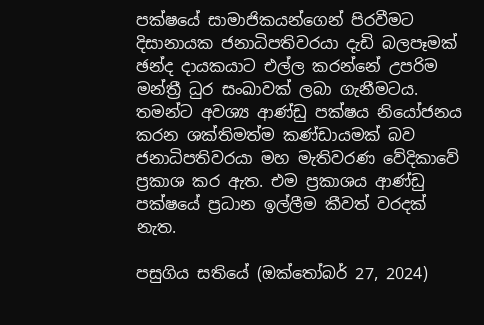පක්ෂයේ සාමාජිකයන්ගෙන් පිරවීමට දිසානායක ජනාධිපතිවරයා දැඩි බලපෑමක් ඡන්ද දායකයාට එල්ල කරන්නේ උපරිම මන්ත්‍රී ධුර සංඛාවක් ලබා ගැනීමටය. තමන්ට අවශ්‍ය ආණ්ඩු පක්ෂය නියෝජනය කරන ශක්තිමත්ම කණ්ඩායමක් බව ජනාධිපතිවරයා මහ මැතිවරණ වේදිකාවේ ප්‍රකාශ කර ඇත. එම ප්‍රකාශය ආණ්ඩු පක්ෂයේ ප්‍රධාන ඉල්ලීම කීවත් වරදක් නැත.

පසුගිය සතියේ (ඔක්තෝබර් 27, 2024)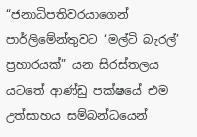“ජනාධිපතිවරයාගෙන් පාර්ලිමේන්තුවට ‘මල්ටි බැරල්’ ප්‍රහාරයක්” යන සිරස්තලය යටතේ ආණ්ඩු පක්ෂයේ එම උත්සාහය සම්බන්ධයෙන්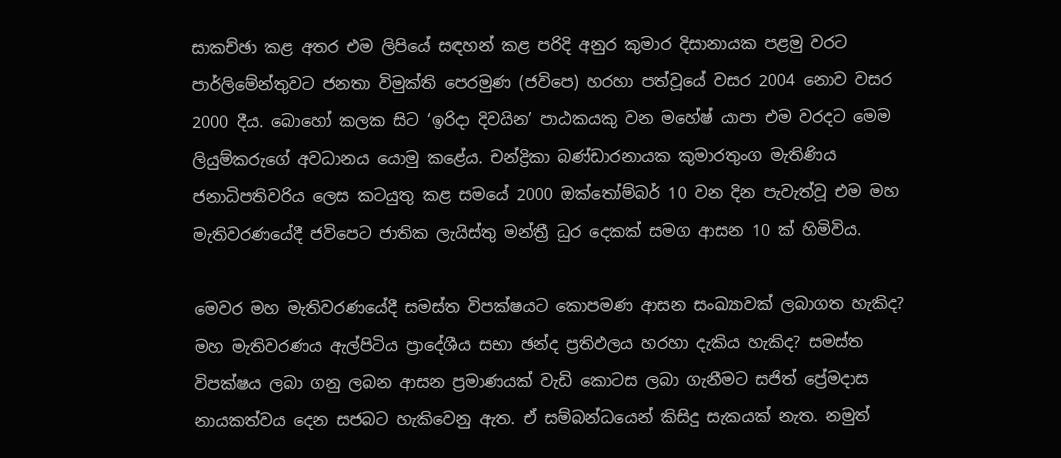සාකච්ඡා කළ අතර එම ලිපියේ සඳහන් කළ පරිදි අනුර කුමාර දිසානායක පළමු වරට පාර්ලිමේන්තුවට ජනතා විමුක්ති පෙරමුණ (ජවිපෙ) හරහා පත්වූයේ වසර 2004 නොව වසර 2000 දීය. බොහෝ කලක සිට ‘ඉරිදා දිවයින’ පාඨකයකු වන මහේෂ් යාපා එම වරදට මෙම ලියුම්කරුගේ අවධානය යොමු කළේය. චන්ද්‍රිකා බණ්ඩාරනායක කුමාරතුංග මැතිණිය ජනාධිපතිවරිය ලෙස කටයුතු කළ සමයේ 2000 ඔක්තෝම්බර් 10 වන දින පැවැත්වූ එම මහ මැතිවරණයේදී ජවිපෙට ජාතික ලැයිස්තු මන්ත්‍රී ධුර දෙකක් සමග ආසන 10 ක් හිමිවිය.

මෙවර මහ මැතිවරණයේදී සමස්ත විපක්ෂයට කොපමණ ආසන සංඛ්‍යාවක් ලබාගත හැකිද? මහ මැතිවරණය ඇල්පිටිය ප්‍රාදේශීය සභා ඡන්ද ප්‍රතිඵලය හරහා දැකිය හැකිද? සමස්ත විපක්ෂය ලබා ගනු ලබන ආසන ප්‍රමාණයක් වැඩි කොටස ලබා ගැනීමට සජිත් ප්‍රේමදාස නායකත්වය දෙන සජබට හැකිවෙනු ඇත. ඒ සම්බන්ධයෙන් කිසිදු සැකයක් නැත. නමුත්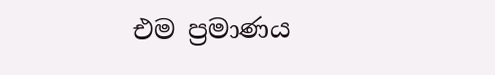එම ප්‍රමාණය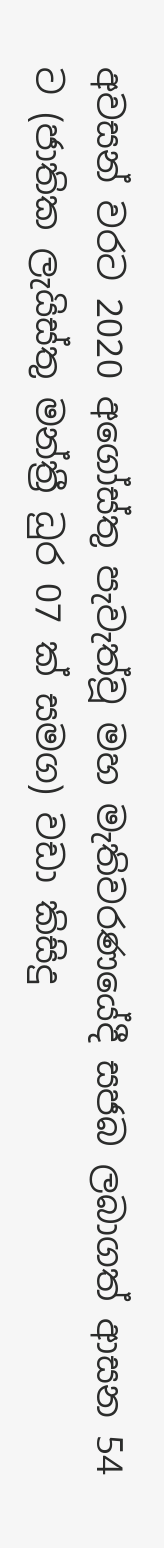අවසන් වරට 2020 අගෝස්තු පැවැත්වූ මහ මැතිවරණයේදී සජබ ලබාගත් ආසන 54 ට (ජාතික ලැයිස්තු මන්ත්‍රී ධුර 07 ක් සමග) වඩා කිසිදු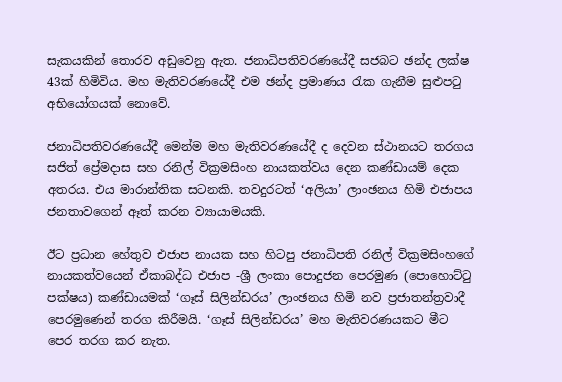සැකයකින් තොරව අඩුවෙනු ඇත. ජනාධිපතිවරණයේදී සජබට ඡන්ද ලක්ෂ 43ක් හිමිවිය. මහ මැතිවරණයේදී එම ඡන්ද ප්‍රමාණය රැක ගැනීම සුළුපටු අභියෝගයක් නොවේ.

ජනාධිපතිවරණයේදී මෙන්ම මහ මැතිවරණයේදී ද දෙවන ස්ථානයට තරගය සජිත් ප්‍රේමදාස සහ රනිල් වික්‍රමසිංහ නායකත්වය දෙන කණ්ඩායම් දෙක අතරය. එය මාරාන්තික සටනකි. තවදුරටත් ‘අලියා’ ලාංඡනය හිමි එජාපය ජනතාවගෙන් ඈත් කරන ව්‍යායාමයකි.

ඊට ප්‍රධාන හේතුව එජාප නායක සහ හිටපු ජනාධිපති රනිල් වික්‍රමසිංහගේ නායකත්වයෙන් ඒකාබද්ධ එජාප -ශ්‍රී ලංකා පොදුජන පෙරමුණ (පොහොට්ටු පක්ෂය) කණ්ඩායමක් ‘ගෑස් සිලින්ඩරය’ ලාංඡනය හිමි නව ප්‍රජාතන්ත්‍රවාදී පෙරමුණෙන් තරග කිරීමයි. ‘ගෑස් සිලින්ඩරය’ මහ මැතිවරණයකට මීට පෙර තරග කර නැත.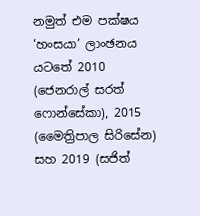නමුත් එම පක්ෂය ‘හංසයා’ ලාංඡනය යටතේ 2010 (ජෙනරාල් සරත් ෆොන්සේකා), 2015 (මෛත්‍රිපාල සිරිසේන) සහ 2019 (සජිත්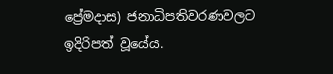ප්‍රේමදාස) ජනාධිපතිවරණවලට ඉදිරිපත් වූයේය.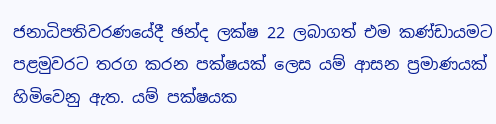ජනාධිපතිවරණයේදී ඡන්ද ලක්ෂ 22 ලබාගත් එම කණ්ඩායමට පළමුවරට තරග කරන පක්ෂයක් ලෙස යම් ආසන ප්‍රමාණයක් හිමිවෙනු ඇත. යම් පක්ෂයක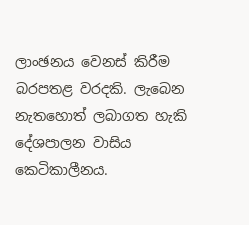ලාංඡනය වෙනස් කිරීම බරපතළ වරදකි. ලැබෙන නැතහොත් ලබාගත හැකි දේශපාලන වාසිය කෙටිකාලීනය.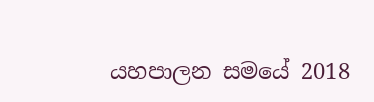යහපාලන සමයේ 2018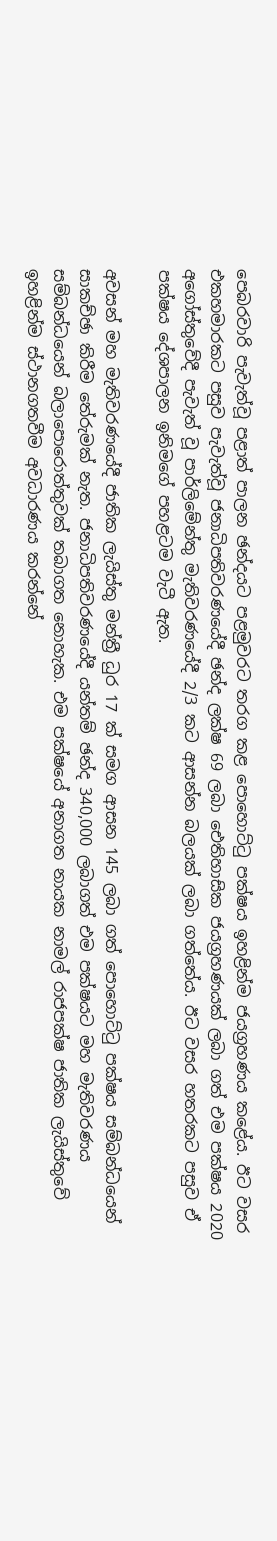පෙබරවාරි පැවැත්වූ පළාත් පාලන ඡන්දයට පළමුවරට තරග කළ පොහොට්ටු පක්ෂය ඉහළින්ම ජයග්‍රහණය කළේය. ඊට වසර එකහමාරකට පසුව පැවැත්වූ ජනාධිපතිවරණයේදී ඡන්ද ලක්ෂ 69 ලබා ඓතිහාසික ජයග්‍රහණයක් ලබා ගත් එම පක්ෂය 2020 අගෝස්තුවේදී පැවැත් වූ පාර්ලිමේන්තු මැතිවරණයේදී 2/3 කට ආසන්න බලයක් ලබා ගත්තේය. ඊට වසර හතරකට පසුව ඒ පක්ෂය දේශපාලන ඉනිමගේ පහළටම වැටී ඇත.

අවසන් මහ මැතිවරණයේදී ජාතික ලැයිස්තු මන්ත්‍රී ධුර 17 ක් සමග ආසන 145 ලබා ගත් පොහොට්ටු පක්ෂය සම්බන්ධයෙන් සාකච්ඡා කිරීම තේරුමක් නැත. ජනාධිපතිවරණයේදී යන්තම් ඡන්ද 340,000 ලබාගත් එම පක්ෂයට මහ මැතිවරණය සම්බන්ධයෙන් බලාපොරොත්තුවක් තබාගත නොහැක. එම පක්ෂයේ අනාගත නායක නාමල් රාජපක්ෂ ජාතික ලැයිස්තුවේ ඉහළින්ම ස්ථානගතවීම අවධාරණය කරන්නේ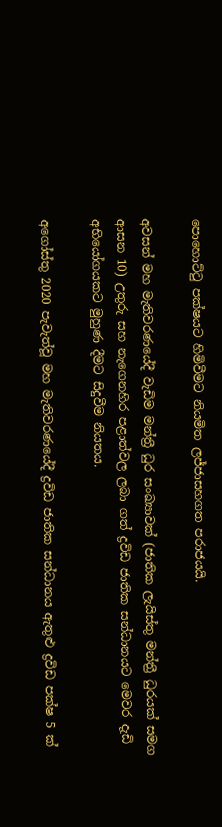පොහොට්ටු පක්ෂයට හිමිවීමට නියමිත ලජ්ජාසහගත පරාජයයි.

අවසන් මහ මැතිවරණයේදී වැඩිම මන්ත්‍රී ධුර සංඛ්‍යාවක් (ජාතික ලැයිස්තු මන්ත්‍රී ධුරයක් සමග ආසන 10) උතුරු සහ නැගෙනහිර පළාත්වල ලබා ගත් ද්‍රවිඩ ජාතික සන්ධානයට මෙවර දැඩි අභියෝගයකට මුහුණ දීමට සිදුවීම නියතය.

අගෝස්තු 2020 පැවැත්වූ මහ මැතිවරණයේදී ද්‍රවිඩ ජාතික සන්ධානය ඇතුළු ද්‍රවිඩ පක්ෂ 5 ක්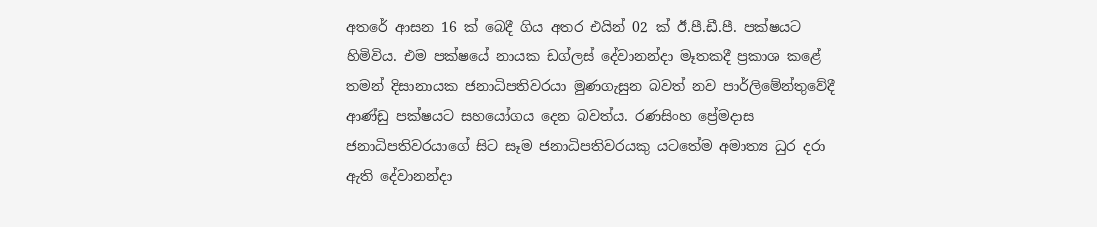අතරේ ආසන 16 ක් බෙදී ගිය අතර එයින් 02 ක් ඊ.පී.ඩී.පී. පක්ෂයට හිමිවිය. එම පක්ෂයේ නායක ඩග්ලස් දේවානන්දා මෑතකදී ප්‍රකාශ කළේ තමන් දිසානායක ජනාධිපතිවරයා මුණගැසුන බවත් නව පාර්ලිමේන්තුවේදී ආණ්ඩු පක්ෂයට සහයෝගය දෙන බවත්ය. රණසිංහ ප්‍රේමදාස ජනාධිපතිවරයාගේ සිට සෑම ජනාධිපතිවරයකු යටතේම අමාත්‍ය ධුර දරා ඇති දේවානන්දා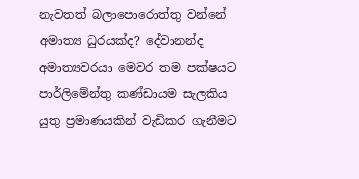නැවතත් බලාපොරොත්තු වන්නේ අමාත්‍ය ධුරයක්ද? දේවානන්ද අමාත්‍යවරයා මෙවර තම පක්ෂයට පාර්ලිමේන්තු කණ්ඩායම සැලකිය යුතු ප්‍රමාණයකින් වැඩිකර ගැනීමට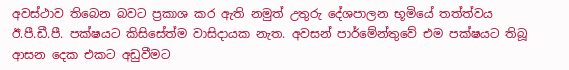අවස්ථාව තිබෙන බවට ප්‍රකාශ කර ඇති නමුත් උතුරු දේශපාලන භූමියේ තත්ත්වය ඊ.පී.ඩී.පී. පක්ෂයට කිසිසේත්ම වාසිදායක නැත. අවසන් පාර්මේන්තුවේ එම පක්ෂයට තිබූ ආසන දෙක එකට අඩුවීමට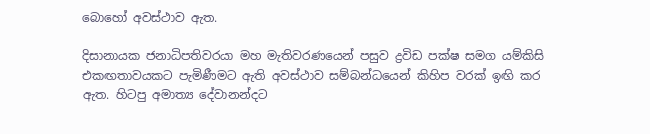බොහෝ අවස්ථාව ඇත.

දිසානායක ජනාධිපතිවරයා මහ මැතිවරණයෙන් පසුව ද්‍රවිඩ පක්ෂ සමග යම්කිසි එකඟතාවයකට පැමිණීමට ඇති අවස්ථාව සම්බන්ධයෙන් කිහිප වරක් ඉඟි කර ඇත. හිටපු අමාත්‍ය දේවානන්දට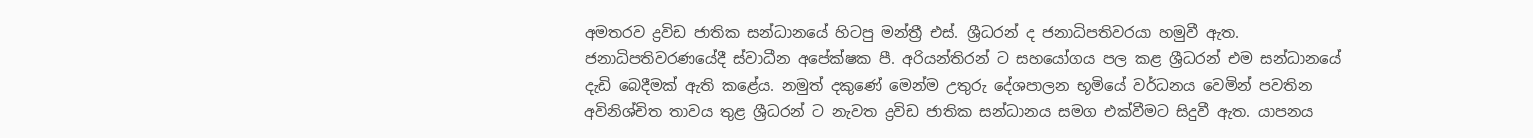අමතරව ද්‍රවිඩ ජාතික සන්ධානයේ හිටපු මන්ත්‍රී එස්. ශ්‍රීධරන් ද ජනාධිපතිවරයා හමුවී ඇත. ජනාධිපතිවරණයේදී ස්වාධීන අපේක්ෂක පී. අරියන්තිරන් ට සහයෝගය පල කළ ශ්‍රීධරන් එම සන්ධානයේ දැඩි බෙදීමක් ඇති කළේය. නමුත් දකුණේ මෙන්ම උතුරු දේශපාලන භූමියේ වර්ධනය වෙමින් පවතින අවිනිශ්චිත තාවය තුළ ශ්‍රීධරන් ට නැවත ද්‍රවිඩ ජාතික සන්ධානය සමග එක්වීමට සිදුවී ඇත. යාපනය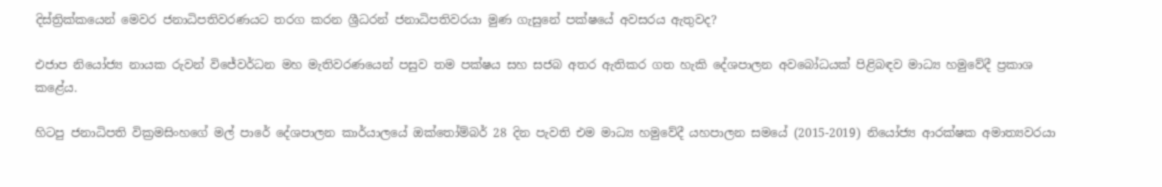දිස්ත්‍රික්කයෙන් මෙවර ජනාධිපතිවරණයට තරග කරන ශ්‍රීධරන් ජනාධිපතිවරයා මුණ ගැසුනේ පක්ෂයේ අවසරය ඇතුවද?

එජාප නියෝජ්‍ය නායක රුවන් විජේවර්ධන මහ මැතිවරණයෙන් පසුව තම පක්ෂය සහ සජබ අතර ඇතිකර ගත හැකි දේශපාලන අවබෝධයක් පිළිබඳව මාධ්‍ය හමුවේදී ප්‍රකාශ කළේය.

හිටපු ජනාධිපති වික්‍රමසිංහගේ මල් පාරේ දේශපාලන කාර්යාලයේ ඔක්තෝම්බර් 28 දින පැවති එම මාධ්‍ය හමුවේදී යහපාලන සමයේ (2015-2019) නියෝජ්‍ය ආරක්ෂක අමාත්‍යවරයා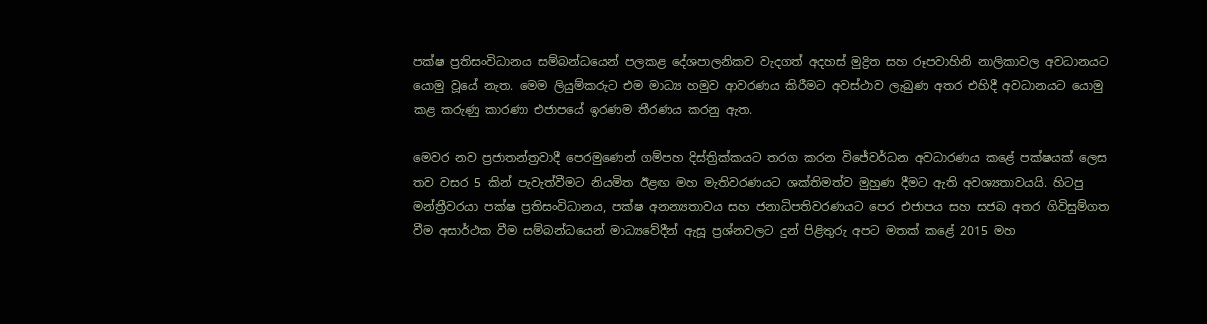පක්ෂ ප්‍රතිසංවිධානය සම්බන්ධයෙන් පලකළ දේශපාලනිකව වැදගත් අදහස් මුද්‍රිත සහ රූපවාහිනි නාලිකාවල අවධානයට යොමු වූයේ නැත. මෙම ලියුම්කරුට එම මාධ්‍ය හමුව ආවරණය කිරීමට අවස්ථාව ලැබුණ අතර එහිදී අවධානයට යොමු කළ කරුණු කාරණා එජාපයේ ඉරණම තීරණය කරනු ඇත.

මෙවර නව ප්‍රජාතන්ත්‍රවාදී පෙරමුණෙන් ගම්පහ දිස්ත්‍රික්කයට තරග කරන විජේවර්ධන අවධාරණය කළේ පක්ෂයක් ලෙස තව වසර 5 කින් පැවැත්වීමට නියමිත ඊළඟ මහ මැතිවරණයට ශක්තිමත්ව මුහුණ දීමට ඇති අවශ්‍යතාවයයි. හිටපු මන්ත්‍රීවරයා පක්ෂ ප්‍රතිසංවිධානය, පක්ෂ අනන්‍යතාවය සහ ජනාධිපතිවරණයට පෙර එජාපය සහ සජබ අතර ගිවිසුම්ගත වීම අසාර්ථක වීම සම්බන්ධයෙන් මාධ්‍යවේදීන් ඇසූ ප්‍රශ්නවලට දුන් පිළිතුරු අපට මතක් කළේ 2015 මහ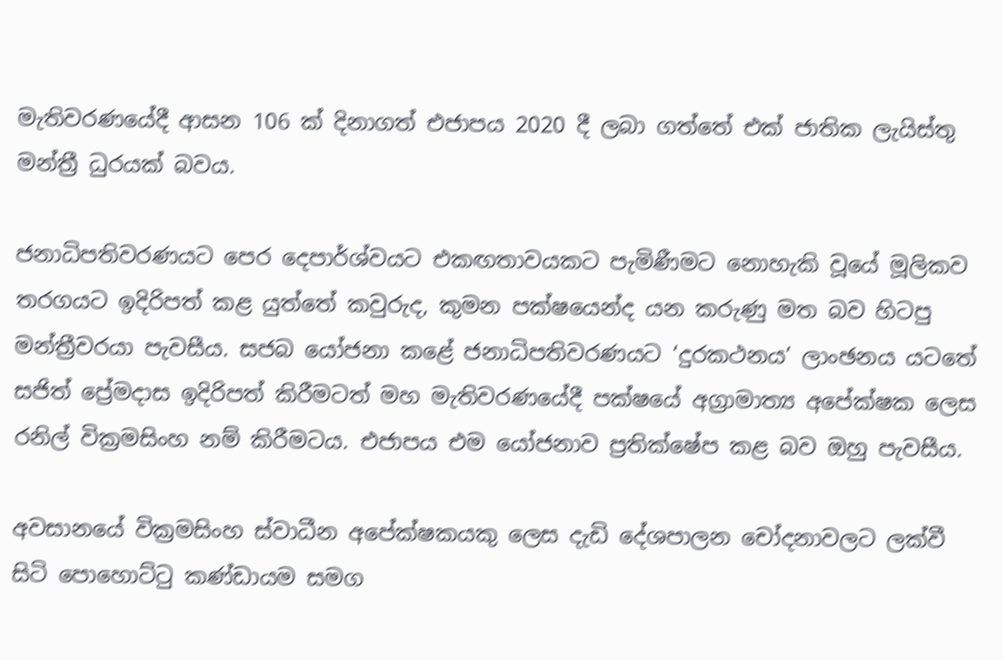මැතිවරණයේදී ආසන 106 ක් දිනාගත් එජාපය 2020 දී ලබා ගත්තේ එක් ජාතික ලැයිස්තු මන්ත්‍රී ධුරයක් බවය.

ජනාධිපතිවරණයට පෙර දෙපාර්ශ්වයට එකඟතාවයකට පැමිණීමට නොහැකි වූයේ මූලිකව තරගයට ඉදිරිපත් කළ යුත්තේ කවුරුද, කුමන පක්ෂයෙන්ද යන කරුණු මත බව හිටපු මන්ත්‍රීවරයා පැවසීය. සජබ යෝජනා කළේ ජනාධිපතිවරණයට ‘දුරකථනය’ ලාංඡනය යටතේ සජිත් ප්‍රේමදාස ඉදිරිපත් කිරීමටත් මහ මැතිවරණයේදී පක්ෂයේ අග්‍රාමාත්‍ය අපේක්ෂක ලෙස රනිල් වික්‍රමසිංහ නම් කිරීමටය. එජාපය එම යෝජනාව ප්‍රතික්ෂේප කළ බව ඔහු පැවසීය.

අවසානයේ වික්‍රමසිංහ ස්වාධීන අපේක්ෂකයකු ලෙස දැඩි දේශපාලන චෝදනාවලට ලක්වී සිටි පොහොට්ටු කණ්ඩායම සමග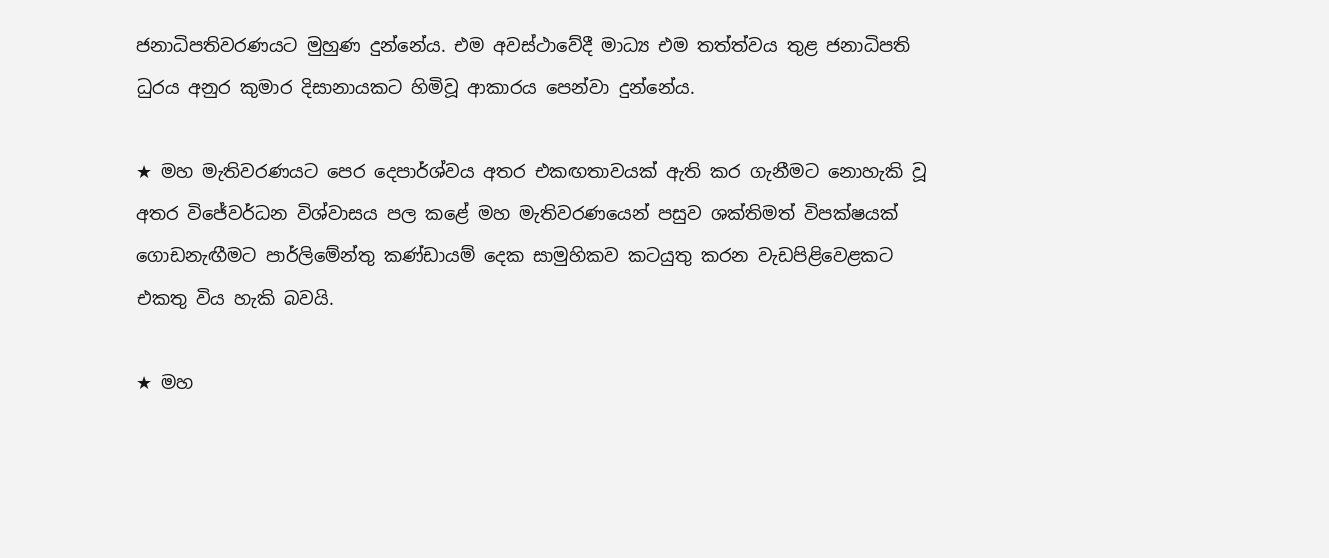ජනාධිපතිවරණයට මුහුණ දුන්නේය. එම අවස්ථාවේදී මාධ්‍ය එම තත්ත්වය තුළ ජනාධිපති ධුරය අනුර කුමාර දිසානායකට හිමිවූ ආකාරය පෙන්වා දුන්නේය.

★ මහ මැතිවරණයට පෙර දෙපාර්ශ්වය අතර එකඟතාවයක් ඇති කර ගැනීමට නොහැකි වූ අතර විජේවර්ධන විශ්වාසය පල කළේ මහ මැතිවරණයෙන් පසුව ශක්තිමත් විපක්ෂයක් ගොඩනැඟීමට පාර්ලිමේන්තු කණ්ඩායම් දෙක සාමුහිකව කටයුතු කරන වැඩපිළිවෙළකට එකතු විය හැකි බවයි.

★ මහ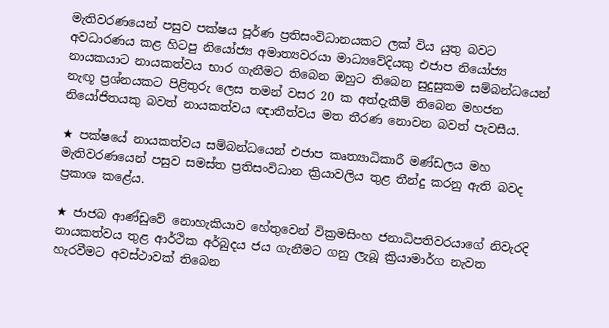මැතිවරණයෙන් පසුව පක්ෂය පූර්ණ ප්‍රතිසංවිධානයකට ලක් විය යුතු බවට අවධාරණය කළ හිටපු නියෝජ්‍ය අමාත්‍යවරයා මාධ්‍යවේදියකු එජාප නියෝජ්‍ය නායකයාට නායකත්වය භාර ගැනීමට තිබෙන ඔහුට තිබෙන සුදුසුකම සම්බන්ධයෙන් නැඟූ ප්‍රශ්නයකට පිළිතුරු ලෙස තමන් වසර 20 ක අත්දැකීම් තිබෙන මහජන නියෝජිතයකු බවත් නායකත්වය ඥාතීත්වය මත තීරණ නොවන බවත් පැවසීය.

★ පක්ෂයේ නායකත්වය සම්බන්ධයෙන් එජාප කෘත්‍යාධිකාරී මණ්ඩලය මහ මැතිවරණයෙන් පසුව සමස්ත ප්‍රතිසංවිධාන ක්‍රියාවලිය තුළ තීන්දු කරනු ඇති බවද ප්‍රකාශ කළේය.

★ ජාජබ ආණ්ඩුවේ නොහැකියාව හේතුවෙන් වික්‍රමසිංහ ජනාධිපතිවරයාගේ නිවැරදි නායකත්වය තුළ ආර්ථික අර්බුදය ජය ගැනීමට ගනු ලැබූ ක්‍රියාමාර්ග නැවත හැරවීමට අවස්ථාවක් තිබෙන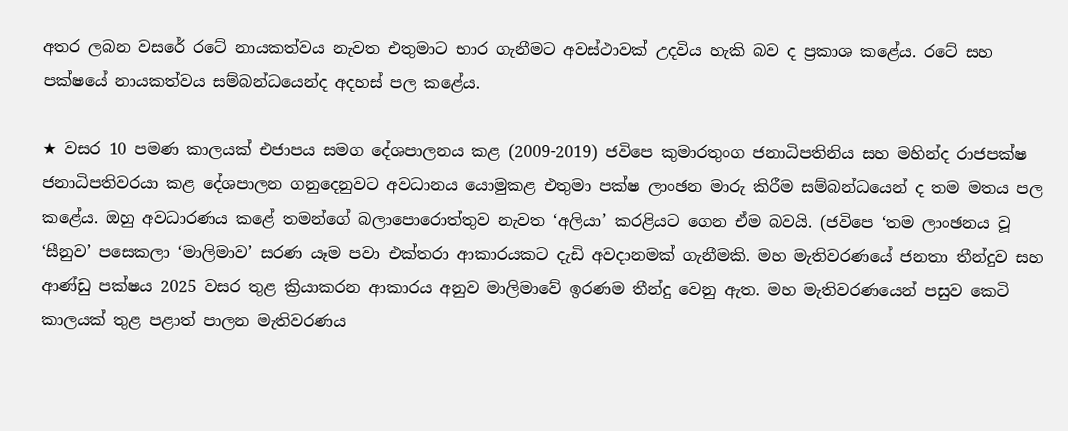අතර ලබන වසරේ රටේ නායකත්වය නැවත එතුමාට භාර ගැනීමට අවස්ථාවක් උදවිය හැකි බව ද ප්‍රකාශ කළේය. රටේ සහ පක්ෂයේ නායකත්වය සම්බන්ධයෙන්ද අදහස් පල කළේය.

★ වසර 10 පමණ කාලයක් එජාපය සමග දේශපාලනය කළ (2009-2019) ජවිපෙ කුමාරතුංග ජනාධිපතිනිය සහ මහින්ද රාජපක්ෂ ජනාධිපතිවරයා කළ දේශපාලන ගනුදෙනුවට අවධානය යොමුකළ එතුමා පක්ෂ ලාංඡන මාරු කිරීම සම්බන්ධයෙන් ද තම මතය පල කළේය. ඔහු අවධාරණය කළේ තමන්ගේ බලාපොරොත්තුව නැවත ‘අලියා’ කරළියට ගෙන ඒම බවයි. (ජවිපෙ ‘තම ලාංඡනය වූ ‘සීනුව’ පසෙකලා ‘මාලිමාව’ සරණ යෑම පවා එක්තරා ආකාරයකට දැඩි අවදානමක් ගැනීමකි. මහ මැතිවරණයේ ජනතා තීන්දුව සහ ආණ්ඩු පක්ෂය 2025 වසර තුළ ක්‍රියාකරන ආකාරය අනුව මාලිමාවේ ඉරණම තීන්දු වෙනු ඇත. මහ මැතිවරණයෙන් පසුව කෙටි කාලයක් තුළ පළාත් පාලන මැතිවරණය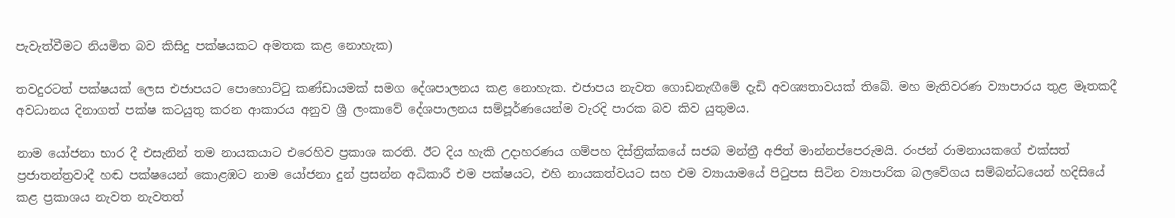පැවැත්වීමට නියමිත බව කිසිදු පක්ෂයකට අමතක කළ නොහැක)

තවදුරටත් පක්ෂයක් ලෙස එජාපයට පොහොට්ටු කණ්ඩායමක් සමග දේශපාලනය කළ නොහැක. එජාපය නැවත ගොඩනැඟීමේ දැඩි අවශ්‍යතාවයක් තිබේ. මහ මැතිවරණ ව්‍යාපාරය තුළ මෑතකදී අවධානය දිනාගත් පක්ෂ කටයුතු කරන ආකාරය අනුව ශ්‍රී ලංකාවේ දේශපාලනය සම්පූර්ණයෙන්ම වැරදි පාරක බව කිව යුතුමය.

නාම යෝජනා භාර දී එසැනින් තම නායකයාට එරෙහිව ප්‍රකාශ කරති. ඊට දිය හැකි උදාහරණය ගම්පහ දිස්ත්‍රික්කයේ සජබ මන්ත්‍රී අජිත් මාන්නප්පෙරුමයි. රංජන් රාමනායකගේ එක්සත් ප්‍රජාතන්ත්‍රවාදී හඬ පක්ෂයෙන් කොළඹට නාම යෝජනා දුන් ප්‍රසන්න අධිකාරී එම පක්ෂයට, එහි නායකත්වයට සහ එම ව්‍යායාමයේ පිටුපස සිටින ව්‍යාපාරික බලවේගය සම්බන්ධයෙන් හදිසියේ කළ ප්‍රකාශය නැවත නැවතත්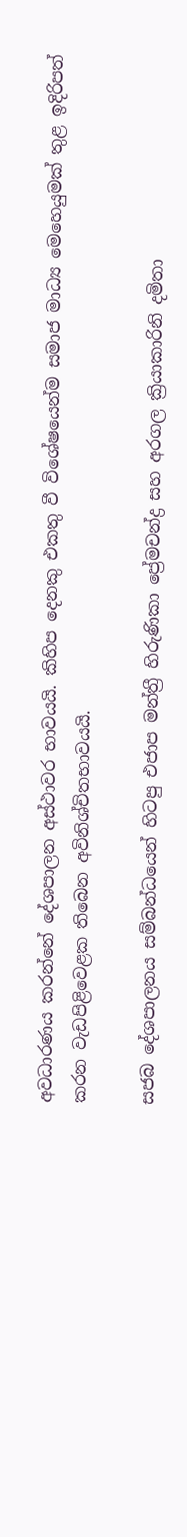අවධාරණය කරන්නේ දේශපාලන අස්ථාවර භාවයයි. කිහිප දෙනකු එකතු වී විශේෂයෙන්ම සමාජ මාධ්‍ය මෙහෙයුමක් තුළ ඉදිරිපත් කරන වැඩපිළිවෙළක තිබෙන අවිනිශ්චිතභාවයයි.

සජබ දේශපාලනය සම්බන්ධයෙන් හිටපු එජාප මන්ත්‍රී හිරුණිකා ප්‍රේමචන්ද්‍ර සහ අරගල ක්‍රියාකාරිනි දමිතා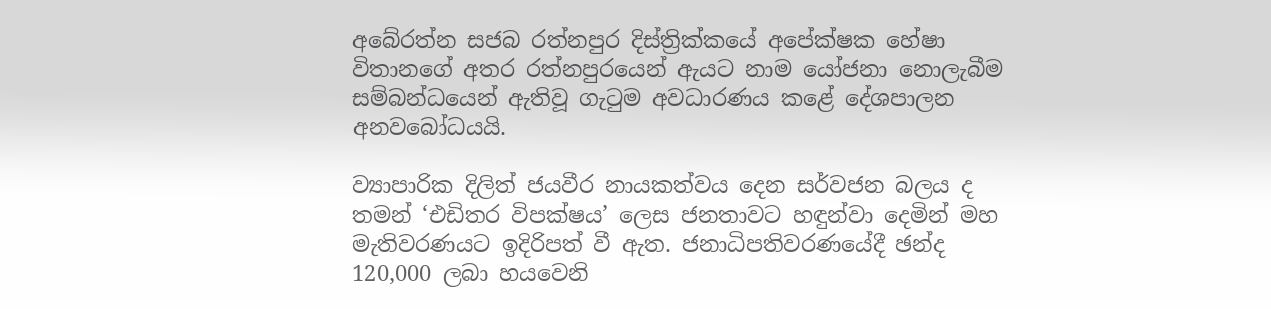අබේරත්න සජබ රත්නපුර දිස්ත්‍රික්කයේ අපේක්ෂක හේෂා විතානගේ අතර රත්නපුරයෙන් ඇයට නාම යෝජනා නොලැබීම සම්බන්ධයෙන් ඇතිවූ ගැටුම අවධාරණය කළේ දේශපාලන අනවබෝධයයි.

ව්‍යාපාරික දිලිත් ජයවීර නායකත්වය දෙන සර්වජන බලය ද තමන් ‘එඩිතර විපක්ෂය’ ලෙස ජනතාවට හඳුන්වා දෙමින් මහ මැතිවරණයට ඉදිරිපත් වී ඇත. ජනාධිපතිවරණයේදී ඡන්ද 120,000 ලබා හයවෙනි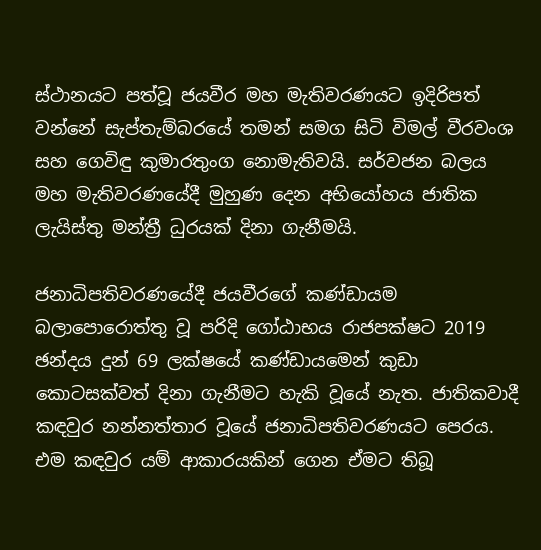ස්ථානයට පත්වූ ජයවීර මහ මැතිවරණයට ඉදිරිපත් වන්නේ සැප්තැම්බරයේ තමන් සමග සිටි විමල් වීරවංශ සහ ගෙවිඳු කුමාරතුංග නොමැතිවයි. සර්වජන බලය මහ මැතිවරණයේදී මුහුණ දෙන අභියෝහය ජාතික ලැයිස්තු මන්ත්‍රී ධුරයක් දිනා ගැනීමයි.

ජනාධිපතිවරණයේදී ජයවීරගේ කණ්ඩායම බලාපොරොත්තු වූ පරිදි ගෝඨාභය රාජපක්ෂට 2019 ඡන්දය දුන් 69 ලක්ෂයේ කණ්ඩායමෙන් කුඩා කොටසක්වත් දිනා ගැනීමට හැකි වූයේ නැත. ජාතිකවාදී කඳවුර නන්නත්තාර වූයේ ජනාධිපතිවරණයට පෙරය. එම කඳවුර යම් ආකාරයකින් ගෙන ඒමට තිබූ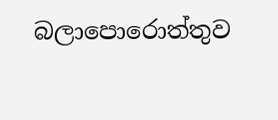බලාපොරොත්තුව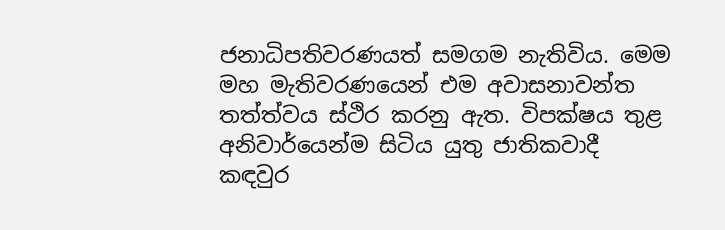ජනාධිපතිවරණයත් සමගම නැතිවිය. මෙම මහ මැතිවරණයෙන් එම අවාසනාවන්ත තත්ත්වය ස්ථිර කරනු ඇත. විපක්ෂය තුළ අනිවාර්යෙන්ම සිටිය යුතු ජාතිකවාදී කඳවුර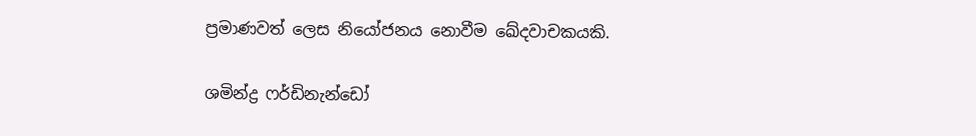ප්‍රමාණවත් ලෙස නියෝජනය නොවීම ඛේදවාචකයකි.

ශමින්ද්‍ර ෆර්ඩිනැන්ඩෝ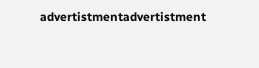advertistmentadvertistment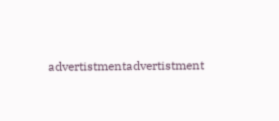advertistmentadvertistment